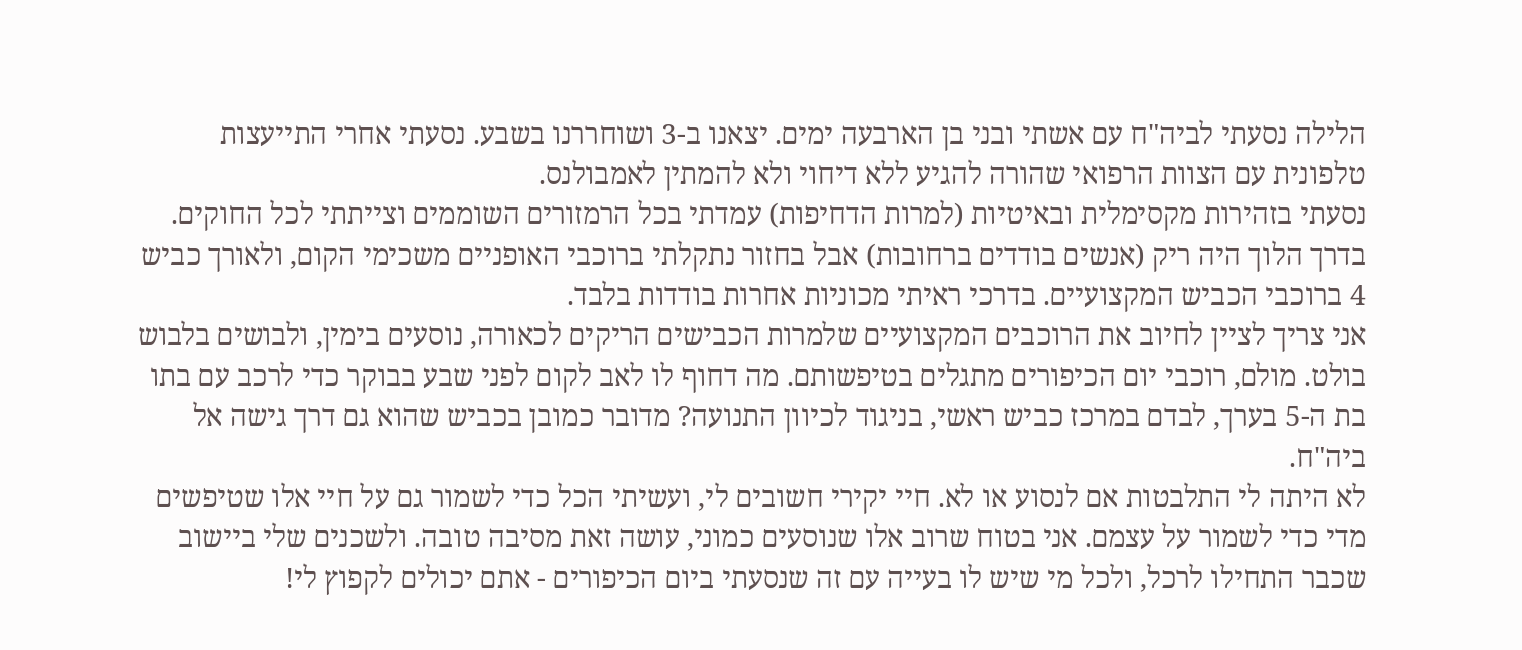הלילה נסעתי לביה"ח עם אשתי ובני בן הארבעה ימים. יצאנו ב-3 ושוחררנו בשבע. נסעתי אחרי התייעצות טלפונית עם הצוות הרפואי שהורה להגיע ללא דיחוי ולא להמתין לאמבולנס.
נסעתי בזהירות מקסימלית ובאיטיות (למרות הדחיפות) עמדתי בכל הרמזורים השוממים וצייתתי לכל החוקים. בדרך הלוך היה ריק (אנשים בודדים ברחובות) אבל בחזור נתקלתי ברוכבי האופניים משכימי הקום, ולאורך כביש 4 ברוכבי הכביש המקצועיים. בדרכי ראיתי מכוניות אחרות בודדות בלבד.
אני צריך לציין לחיוב את הרוכבים המקצועיים שלמרות הכבישים הריקים לכאורה, נוסעים בימין, ולבושים בלבוש בולט. מולם, רוכבי יום הכיפורים מתגלים בטיפשותם. מה דחוף לו לאב לקום לפני שבע בבוקר כדי לרכב עם בתו בת ה-5 בערך, לבדם במרכז כביש ראשי, בניגוד לכיוון התנועה? מדובר כמובן בכביש שהוא גם דרך גישה אל ביה"ח.
לא היתה לי התלבטות אם לנסוע או לא. חיי יקירי חשובים לי, ועשיתי הכל כדי לשמור גם על חיי אלו שטיפשים מדי כדי לשמור על עצמם. אני בטוח שרוב אלו שנוסעים כמוני, עושה זאת מסיבה טובה. ולשכנים שלי ביישוב שכבר התחילו לרכל, ולכל מי שיש לו בעייה עם זה שנסעתי ביום הכיפורים - אתם יכולים לקפוץ לי!